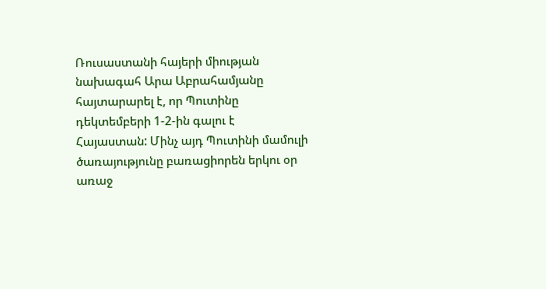Ռուսաստանի հայերի միության նախագահ Արա Աբրահամյանը հայտարարել է, որ Պուտինը դեկտեմբերի 1-2-ին գալու է Հայաստան: Մինչ այդ Պուտինի մամուլի ծառայությունը բառացիորեն երկու օր առաջ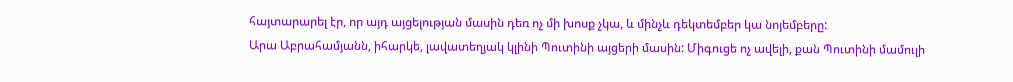հայտարարել էր, որ այդ այցելության մասին դեռ ոչ մի խոսք չկա, և մինչև դեկտեմբեր կա նոյեմբերը:
Արա Աբրահամյանն, իհարկե, լավատեղյակ կլինի Պուտինի այցերի մասին: Միգուցե ոչ ավելի, քան Պուտինի մամուլի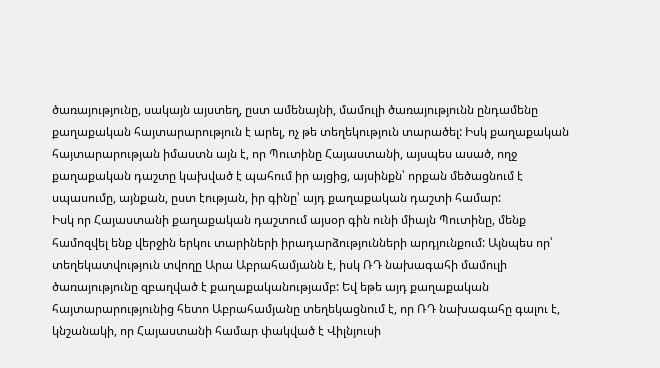ծառայությունը, սակայն այստեղ, ըստ ամենայնի, մամուլի ծառայությունն ընդամենը քաղաքական հայտարարություն է արել, ոչ թե տեղեկություն տարածել: Իսկ քաղաքական հայտարարության իմաստն այն է, որ Պուտինը Հայաստանի, այսպես ասած, ողջ քաղաքական դաշտը կախված է պահում իր այցից, այսինքն՝ որքան մեծացնում է սպասումը, այնքան, ըստ էության, իր գինը՝ այդ քաղաքական դաշտի համար:
Իսկ որ Հայաստանի քաղաքական դաշտում այսօր գին ունի միայն Պուտինը, մենք համոզվել ենք վերջին երկու տարիների իրադարձությունների արդյունքում: Այնպես որ՝ տեղեկատվություն տվողը Արա Աբրահամյանն է, իսկ ՌԴ նախագահի մամուլի ծառայությունը զբաղված է քաղաքականությամբ: Եվ եթե այդ քաղաքական հայտարարությունից հետո Աբրահամյանը տեղեկացնում է, որ ՌԴ նախագահը գալու է, կնշանակի, որ Հայաստանի համար փակված է Վիլնյուսի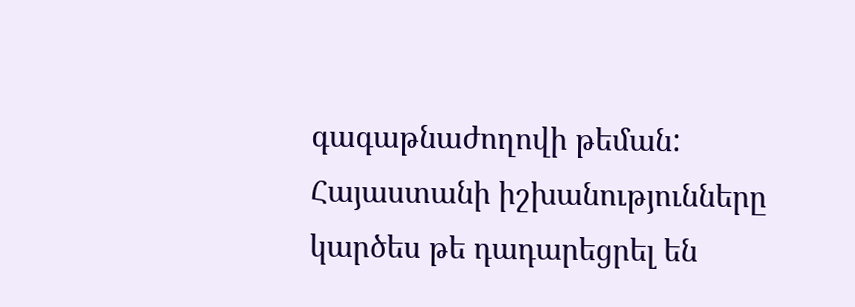գագաթնաժողովի թեման:
Հայաստանի իշխանությունները կարծես թե դադարեցրել են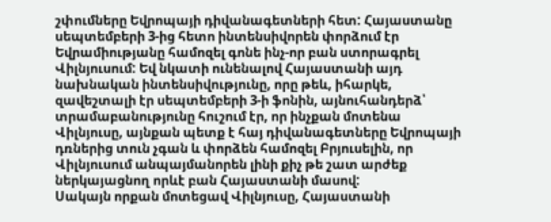շփումները Եվրոպայի դիվանագետների հետ: Հայաստանը սեպտեմբերի 3-ից հետո ինտենսիվորեն փորձում էր Եվրամիությանը համոզել գոնե ինչ-որ բան ստորագրել Վիլնյուսում: Եվ նկատի ունենալով Հայաստանի այդ նախնական ինտենսիվությունը, որը թեև, իհարկե, զավեշտալի էր սեպտեմբերի 3-ի ֆոնին, այնուհանդերձ՝ տրամաբանությունը հուշում էր, որ ինչքան մոտենա Վիլնյուսը, այնքան պետք է հայ դիվանագետները Եվրոպայի դռներից տուն չգան և փորձեն համոզել Բրյուսելին, որ Վիլնյուսում անպայմանորեն լինի քիչ թե շատ արժեք ներկայացնող որևէ բան Հայաստանի մասով:
Սակայն որքան մոտեցավ Վիլնյուսը, Հայաստանի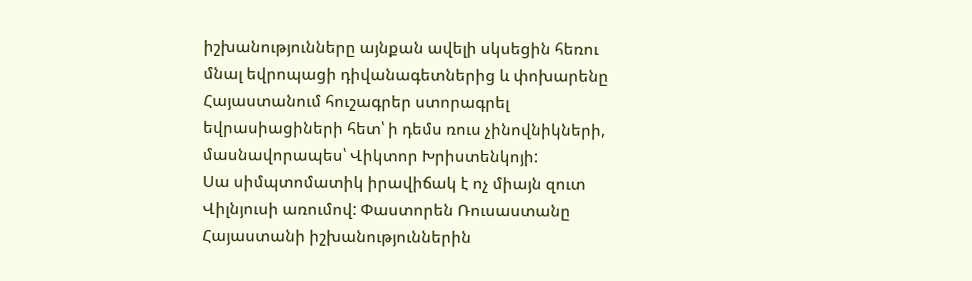իշխանությունները այնքան ավելի սկսեցին հեռու մնալ եվրոպացի դիվանագետներից և փոխարենը Հայաստանում հուշագրեր ստորագրել եվրասիացիների հետ՝ ի դեմս ռուս չինովնիկների, մասնավորապես՝ Վիկտոր Խրիստենկոյի:
Սա սիմպտոմատիկ իրավիճակ է ոչ միայն զուտ Վիլնյուսի առումով: Փաստորեն Ռուսաստանը Հայաստանի իշխանություններին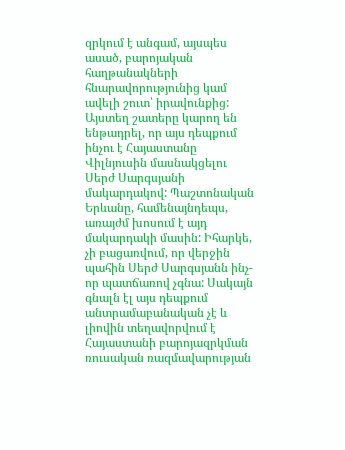զրկում է անգամ, այսպես ասած, բարոյական հաղթանակների հնարավորությունից կամ ավելի շուտ՝ իրավունքից:
Այստեղ շատերը կարող են ենթադրել, որ այս դեպքում ինչու է Հայաստանը Վիլնյուսին մասնակցելու Սերժ Սարգսյանի մակարդակով: Պաշտոնական Երևանը, համենայնդեպս, առայժմ խոսում է այդ մակարդակի մասին: Իհարկե, չի բացառվում, որ վերջին պահին Սերժ Սարգսյանն ինչ-որ պատճառով չգնա: Սակայն գնալն էլ այս դեպքում անտրամաբանական չէ և լիովին տեղավորվում է Հայաստանի բարոյազրկման ռուսական ռազմավարության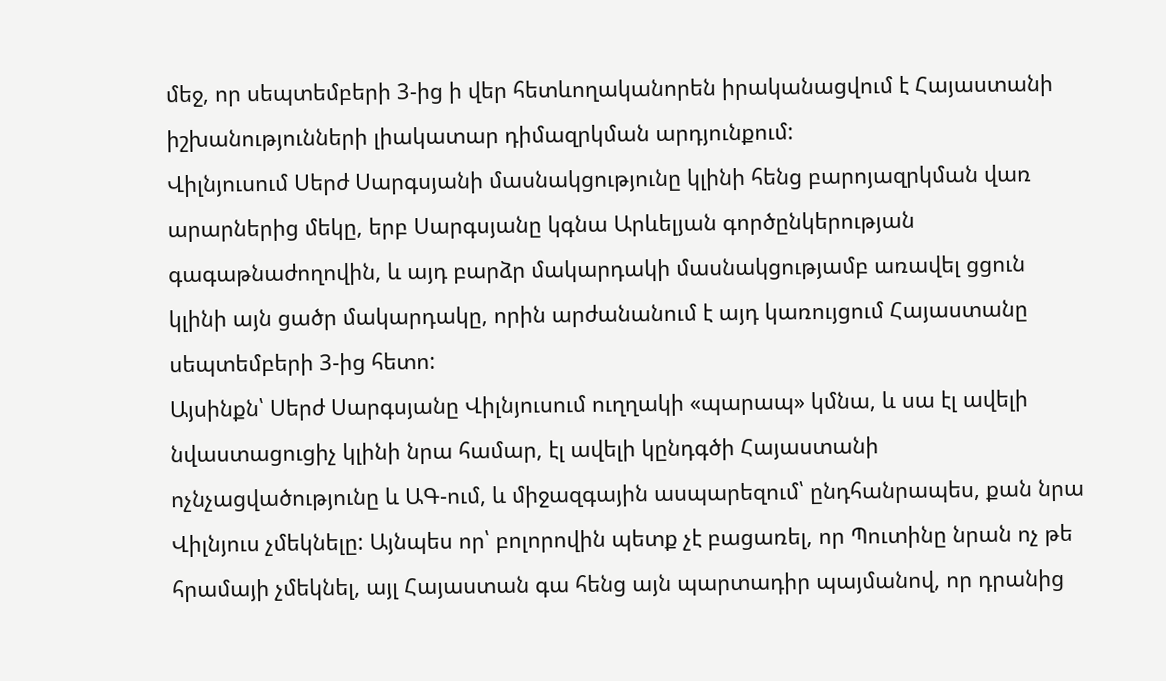մեջ, որ սեպտեմբերի 3-ից ի վեր հետևողականորեն իրականացվում է Հայաստանի իշխանությունների լիակատար դիմազրկման արդյունքում:
Վիլնյուսում Սերժ Սարգսյանի մասնակցությունը կլինի հենց բարոյազրկման վառ արարներից մեկը, երբ Սարգսյանը կգնա Արևելյան գործընկերության գագաթնաժողովին, և այդ բարձր մակարդակի մասնակցությամբ առավել ցցուն կլինի այն ցածր մակարդակը, որին արժանանում է այդ կառույցում Հայաստանը սեպտեմբերի 3-ից հետո:
Այսինքն՝ Սերժ Սարգսյանը Վիլնյուսում ուղղակի «պարապ» կմնա, և սա էլ ավելի նվաստացուցիչ կլինի նրա համար, էլ ավելի կընդգծի Հայաստանի ոչնչացվածությունը և ԱԳ-ում, և միջազգային ասպարեզում՝ ընդհանրապես, քան նրա Վիլնյուս չմեկնելը: Այնպես որ՝ բոլորովին պետք չէ բացառել, որ Պուտինը նրան ոչ թե հրամայի չմեկնել, այլ Հայաստան գա հենց այն պարտադիր պայմանով, որ դրանից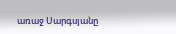առաջ Սարգսյանը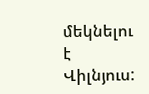մեկնելու է Վիլնյուս: